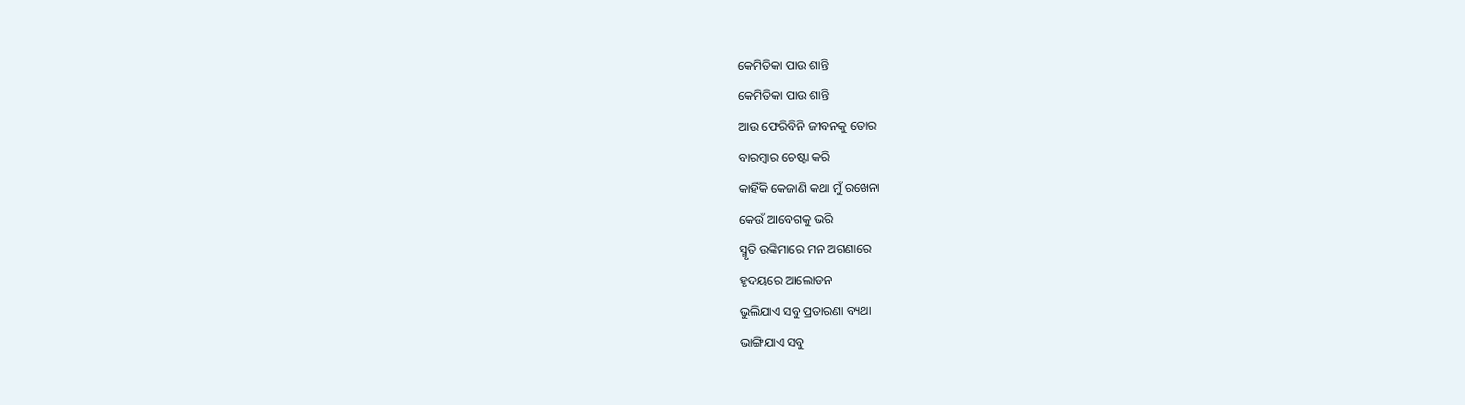କେମିତିକା ପାଉ ଶାନ୍ତି
କେମିତିକା ପାଉ ଶାନ୍ତି
ଆଉ ଫେରିବିନି ଜୀବନକୁ ତୋର
ବାରମ୍ବାର ଚେଷ୍ଟା କରି
କାହିଁକି କେଜାଣି କଥା ମୁଁ ରଖେନା
କେଉଁ ଆବେଗକୁ ଭରି
ସ୍ମୃତି ଉଙ୍କିମାରେ ମନ ଅଗଣାରେ
ହୃଦୟରେ ଆଲୋଡନ
ଭୁଲିଯାଏ ସବୁ ପ୍ରତାରଣା ବ୍ୟଥା
ଭାଙ୍ଗିଯାଏ ସବୁ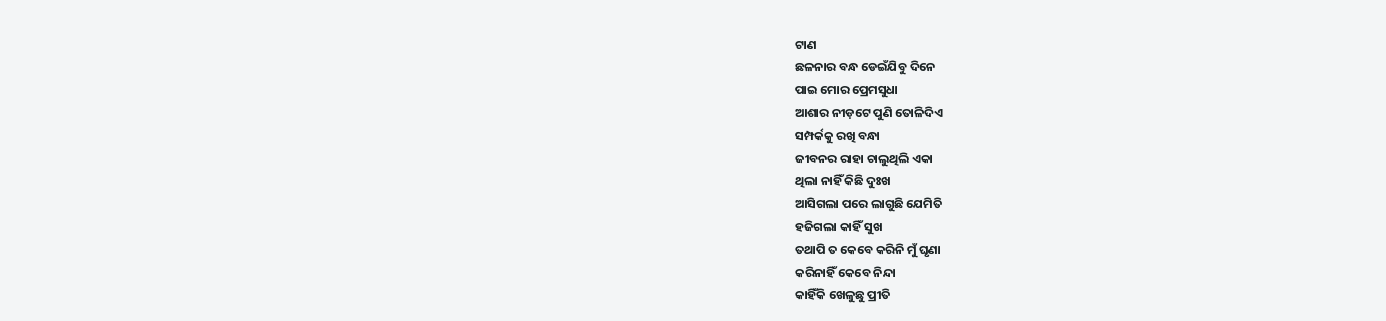ଟାଣ
ଛଳନାର ବନ୍ଧ ଡେଇଁଯିବୁ ଦିନେ
ପାଇ ମୋର ପ୍ରେମସୁଧା
ଆଶାର ନୀଡ଼ଟେ ପୁଣି ତୋଳିଦିଏ
ସମ୍ପର୍କକୁ ରଖି ବନ୍ଧା
ଜୀବନର ରାହା ଚାଲୁଥିଲି ଏକା
ଥିଲା ନାହିଁ କିଛି ଦୁଃଖ
ଆସିଗଲା ପରେ ଲାଗୁଛି ଯେମିତି
ହଜିଗଲା କାହିଁ ସୁଖ
ତଥାପି ତ କେବେ କରିନି ମୁଁ ଘୃଣା
କରିନାହିଁ କେବେ ନିନ୍ଦା
କାହିଁକି ଖେଳୁଛୁ ପ୍ରୀତି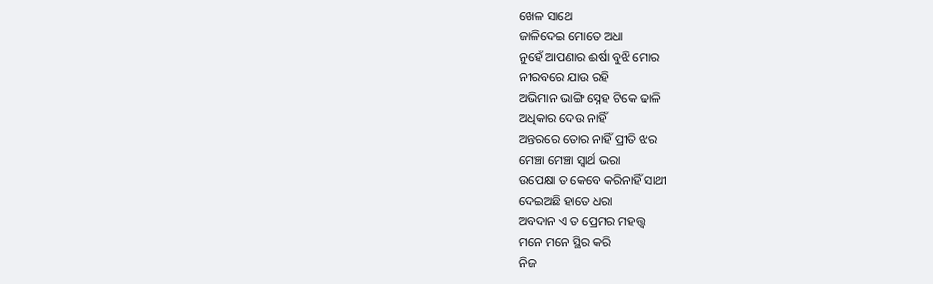ଖେଳ ସାଥେ
ଜାଳିଦେଇ ମୋତେ ଅଧା
ନୁହେଁ ଆପଣାର ଈର୍ଷା ବୁଝି ମୋର
ନୀରବରେ ଯାଉ ରହି
ଅଭିମାନ ଭାଙ୍ଗି ସ୍ନେହ ଟିକେ ଢାଳି
ଅଧିକାର ଦେଉ ନାହିଁ
ଅନ୍ତରରେ ତୋର ନାହିଁ ପ୍ରୀତି ଝର
ମେଞ୍ଚା ମେଞ୍ଚା ସ୍ୱାର୍ଥ ଭରା
ଉପେକ୍ଷା ତ କେବେ କରିନାହିଁ ସାଥୀ
ଦେଇଅଛି ହାତେ ଧରା
ଅବଦାନ ଏ ତ ପ୍ରେମର ମହତ୍ତ୍ୱ
ମନେ ମନେ ସ୍ଥିର କରି
ନିଜ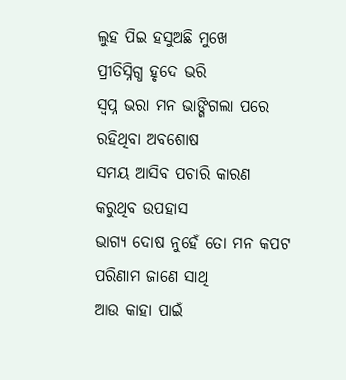ଲୁହ ପିଇ ହସୁଅଛି ମୁଖେ
ପ୍ରୀତିସ୍ନିଗ୍ଧ ହୃଦେ ଭରି
ସ୍ୱପ୍ନ ଭରା ମନ ଭାଙ୍ଗିଗଲା ପରେ
ରହିଥିବା ଅବଶୋଷ
ସମୟ ଆସିବ ପଚାରି କାରଣ
କରୁଥିବ ଉପହାସ
ଭାଗ୍ୟ ଦୋଷ ନୁହେଁ ତୋ ମନ କପଟ
ପରିଣାମ ଜାଣେ ସାଥି
ଆଉ କାହା ପାଇଁ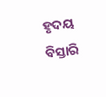ହୃଦୟ ବିସ୍ତାରି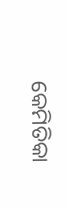କେମିତିକା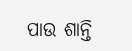ପାଉ ଶାନ୍ତି